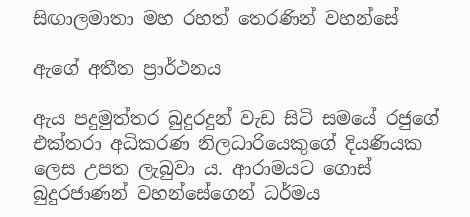සිඟාලමාතා මහ රහත් තෙරණින් වහන්සේ

ඇගේ අතීත ප්‍රාර්ථනය

ඇය පදුමුත්තර බුදුරදුන් වැඩ සිටි සමයේ රජුගේ එක්තරා අධිකරණ නිලධාරියෙකුගේ දියණියක ලෙස උපත ලැබුවා ය. ආරාමයට ගොස් බුදුරජාණන් වහන්සේගෙන් ධර්මය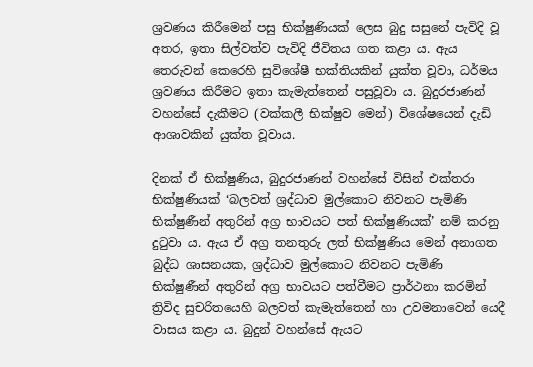ශ්‍රවණය කිරීමෙන් පසු භික්ෂුණියක් ලෙස බුදු සසුනේ පැවිදි වූ අතර, ඉතා සිල්වත්ව පැවිදි ජීවිතය ගත කළා ය. ඇය තෙරුවන් කෙරෙහි සුවිශේෂී භක්තියකින් යුක්ත වූවා, ධර්මය ශ්‍රවණය කිරීමට ඉතා කැමැත්තෙන් පසුවූවා ය. බුදුරජාණන් වහන්සේ දැකීමට (වක්කලී භික්ෂුව මෙන්) විශේෂයෙන් දැඩි ආශාවකින් යුක්ත වූවාය.

දිනක් ඒ භික්ෂුණිය, බුදුරජාණන් වහන්සේ විසින් එක්තරා භික්ෂුණියක් ‘බලවත් ශ්‍රද්ධාව මුල්කොට නිවනට පැමිණි භික්ෂුණීන් අතුරින් අග්‍ර භාවයට පත් භික්ෂුණියක්’ නම් කරනු දුටුවා ය. ඇය ඒ අග්‍ර තනතුරු ලත් භික්ෂුණිය මෙන් අනාගත බුද්ධ ශාසනයක, ශ්‍රද්ධාව මුල්කොට නිවනට පැමිණි භික්ෂුණීන් අතුරින් අග්‍ර භාවයට පත්වීමට ප්‍රාර්ථනා කරමින් ත්‍රිවිද සුචරිතයෙහි බලවත් කැමැත්තෙන් හා උවමනාවෙන් යෙදී වාසය කළා ය. බුදුන් වහන්සේ ඇයට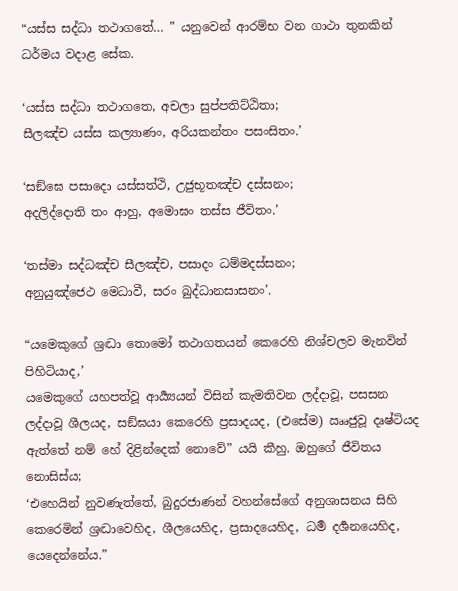“යස්ස සද්ධා තථාගතේ… ” යනුවෙන් ආරම්භ වන ගාථා තුනකින් ධර්මය වදාළ සේක.

‘යස්ස සද්ධා තථාගතෙ, අචලා සුප්පතිට්ඨිතා;
සීලඤ්ච යස්ස කල්‍යාණං, අරියකන්තං පසංසිතං.’

‘සඞ්ඝෙ පසාදො යස්සත්ථි, උජුභූතඤ්ච දස්සනං;
අදලිද්දොති තං ආහු, අමොඝං තස්ස ජීවිතං.’

‘තස්මා සද්ධඤ්ච සීලඤ්ච, පසාදං ධම්මදස්සනං;
අනුයුඤ්ජෙථ මෙධාවී, සරං බුද්ධානසාසනං’.

“යමෙකුගේ ශ්‍රද්‍ධා තොමෝ තථාගතයන් කෙරෙහි නිශ්චලව මැනවින් පිහිටියාද,’
යමෙකුගේ යහපත්වූ ආර්‍ය්‍යයන් විසින් කැමතිවන ලද්දාවූ, පසසන ලද්දාවූ ශීලයද, සඞ්ඝයා කෙරෙහි ප්‍රසාදයද, (එසේම) ඎජුවූ දෘෂ්ටියද ඇත්තේ නම් හේ දිළින්දෙක් නොවේ” යයි කීහු. ඔහුගේ ජීවිතය නොසිස්ය;
‘එහෙයින් නුවණැත්තේ, බුදුරජාණන් වහන්සේගේ අනුශාසනය සිහි කෙරෙමින් ශ්‍රද්‍ධාවෙහිද, ශීලයෙහිද, ප්‍රසාදයෙහිද, ධර්‍ම දර්‍ශනයෙහිද, යෙදෙන්නේය.”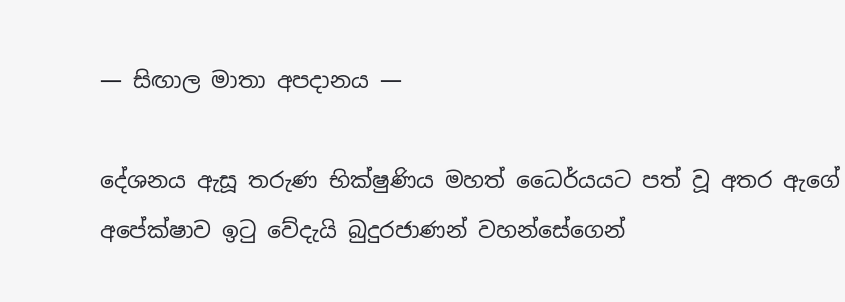— සිඟාල මාතා අපදානය —

දේශනය ඇසූ තරුණ භික්ෂුණිය මහත් ධෛර්යයට පත් වූ අතර ඇගේ අපේක්ෂාව ඉටු වේදැයි බුදුරජාණන් වහන්සේගෙන්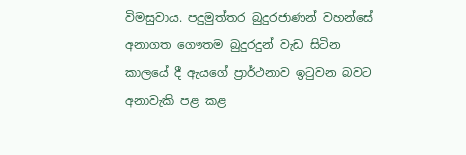විමසුවාය. පදුමුත්තර බුදුරජාණන් වහන්සේ අනාගත ගෞතම බුදුරදුන් වැඩ සිටින කාලයේ දී ඇයගේ ප්‍රාර්ථනාව ඉටුවන බවට අනාවැකි පළ කළ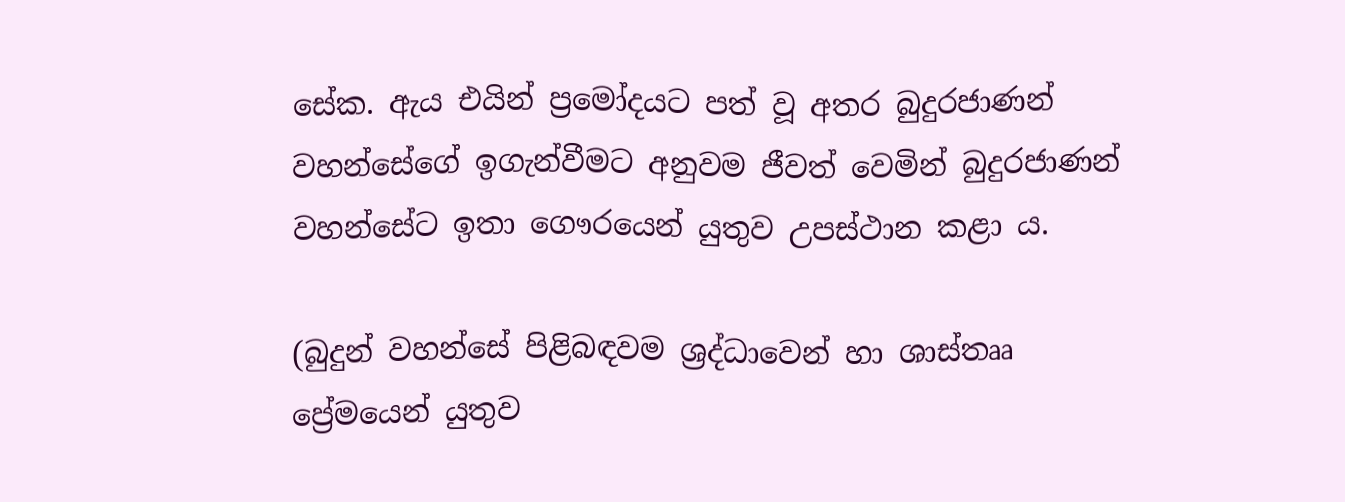සේක. ඇය එයින් ප්‍රමෝදයට පත් වූ අතර බුදුරජාණන් වහන්සේගේ ඉගැන්වීමට අනුවම ජීවත් වෙමින් බුදුරජාණන් වහන්සේට ඉතා ගෞරයෙන් යුතුව උපස්ථාන කළා ය.

(බුදුන් වහන්සේ පිළිබඳවම ශ්‍රද්ධාවෙන් හා ශාස්තෲ ප්‍රේමයෙන් යුතුව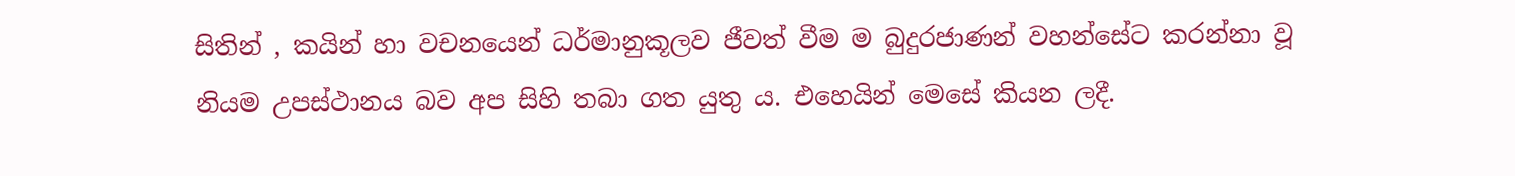සිතින් , කයින් හා වචනයෙන් ධර්මානුකූලව ජීවත් වීම ම බුදුරජාණන් වහන්සේට කරන්නා වූ නියම උපස්ථානය බව අප සිහි තබා ගත යුතු ය. එහෙයින් මෙසේ කියන ලදී.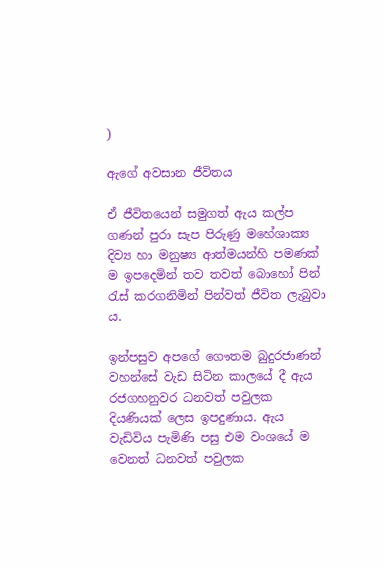)

ඇගේ අවසාන ජීවිතය

ඒ ජීවිතයෙන් සමුගත් ඇය කල්ප ගණන් පුරා සැප පිරුණු මහේශාක්‍ය දිව්‍ය හා මනුෂ්‍ය ආත්මයන්හි පමණක් ම ඉපදෙමින් තව තවත් බොහෝ පින් රැස් කරගනිමින් පින්වත් ජීවිත ලැබුවා ය.

ඉන්පසුව අපගේ ගෞතම බුදුරජාණන් වහන්සේ වැඩ සිටින කාලයේ දී ඇය රජගහනුවර ධනවත් පවුලක දියණියක් ලෙස ඉපදුණාය. ඇය වැඩිවිය පැමිණි පසු එම වංශයේ ම වෙනත් ධනවත් පවුලක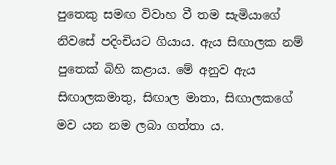පුතෙකු සමඟ විවාහ වී තම සැමියාගේ නිවසේ පදිංචියට ගියාය. ඇය සිඟාලක නම් පුතෙක් බිහි කළාය. මේ අනුව ඇය සිඟාලකමාතු, සිඟාල මාතා, සිඟාලකගේ මව යන නම ලබා ගත්තා ය.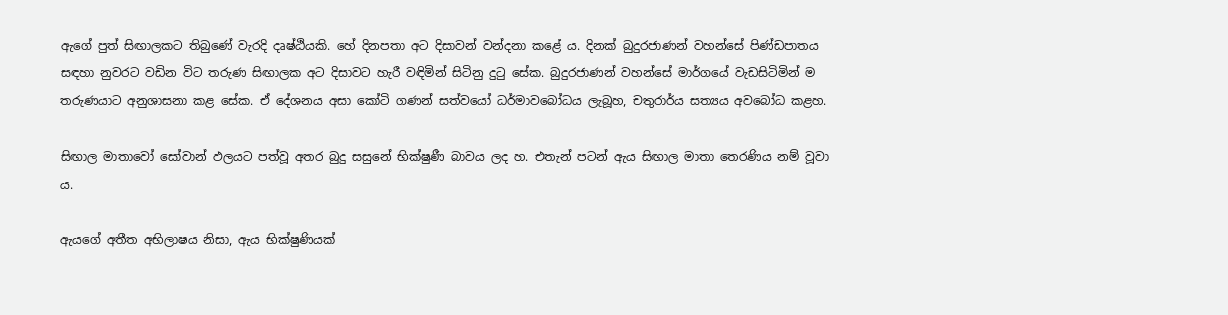ඇගේ පුත් සිඟාලකට තිබුණේ වැරදි දෘෂ්ඨියකි. හේ දිනපතා අට දිසාවන් වන්දනා කළේ ය. දිනක් බුදුරජාණන් වහන්සේ පිණ්ඩපාතය සඳහා නුවරට වඩින විට තරුණ සිඟාලක අට දිසාවට හැරී වඳිමින් සිටිනු දුටු සේක. බුදුරජාණන් වහන්සේ මාර්ගයේ වැඩසිටිමින් ම තරුණයාට අනුශාසනා කළ සේක. ඒ දේශනය අසා කෝටි ගණන් සත්වයෝ ධර්මාවබෝධය ලැබූහ, චතුරාර්ය සත්‍යය අවබෝධ කළහ.

සිඟාල මාතාවෝ සෝවාන් ඵලයට පත්වූ අතර බුදු සසුනේ භික්ෂුණී බාවය ලද හ. එතැන් පටන් ඇය සිඟාල මාතා තෙරණිය නම් වූවා ය.

ඇයගේ අතීත අභිලාෂය නිසා, ඇය භික්ෂුණියක්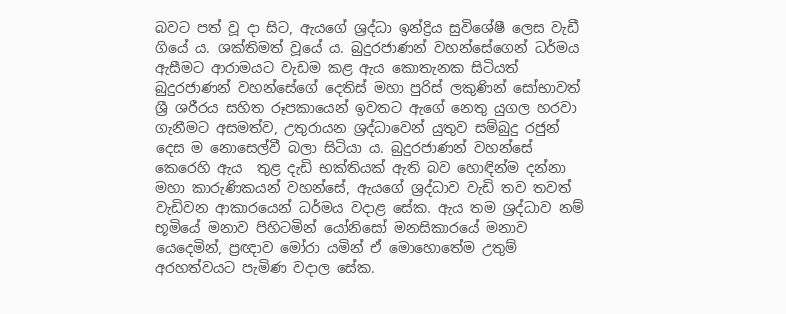බවට පත් වූ දා සිට, ඇයගේ ශ්‍රද්ධා ඉන්ද්‍රිය සුවිශේෂී ලෙස වැඩී ගියේ ය. ශක්තිමත් වූයේ ය. බුදුරජාණන් වහන්සේගෙන් ධර්මය ඇසීමට ආරාමයට වැඩම කළ ඇය කොතැනක සිටියත් බුදුරජාණන් වහන්සේගේ දෙතිස් මහා පුරිස් ලකුණින් සෝභාවත් ශ්‍රී ශරීරය සහිත රූපකායෙන් ඉවතට ඇගේ නෙතු යුගල හරවා ගැනීමට අසමත්ව, උතුරායන ශ්‍රද්ධාවෙන් යුතුව සම්බුදු රජුන් දෙස ම නොසෙල්වී බලා සිටියා ය. බුදුරජාණන් වහන්සේ කෙරෙහි ඇය  තුළ දැඩි භක්තියක් ඇති බව හොඳින්ම දන්නා මහා කාරුණිකයන් වහන්සේ, ඇයගේ ශ්‍රද්ධාව වැඩි තව තවත් වැඩිවන ආකාරයෙන් ධර්මය වදාළ සේක. ඇය තම ශ්‍රද්ධාව නම් භූමියේ මනාව පිහිටමින් යෝනිසෝ මනසිකාරයේ මනාව යෙදෙමින්, ප්‍රඥාව මෝරා යමින් ඒ මොහොතේම උතුම් අරහත්වයට පැමිණ වදාල සේක.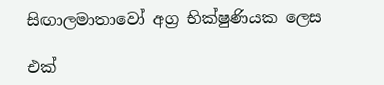සිඟාලමාතාවෝ අග්‍ර භික්ෂුණියක ලෙස

එක්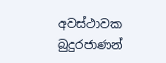අවස්ථාවක බුදුරජාණන්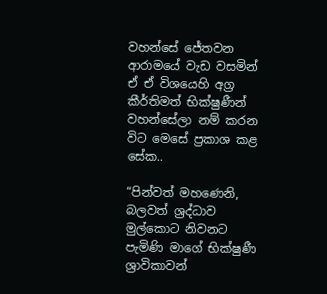වහන්සේ ජේතවන ආරාමයේ වැඩ වසමින් ඒ ඒ විශයෙහි අග්‍ර කීර්තිමත් භික්ෂුණීන් වහන්සේලා නම් කරන විට මෙසේ ප්‍රකාශ කළ සේක..

“පින්වත් මහණෙනි, බලවත් ශ්‍රද්ධාව මුල්කොට නිවනට පැමිණි මාගේ භික්ෂුණී ශ්‍රාවිකාවන්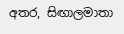අතර, සිඟාලමාතා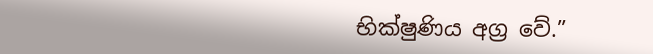භික්ෂුණිය අග්‍ර වේ.”